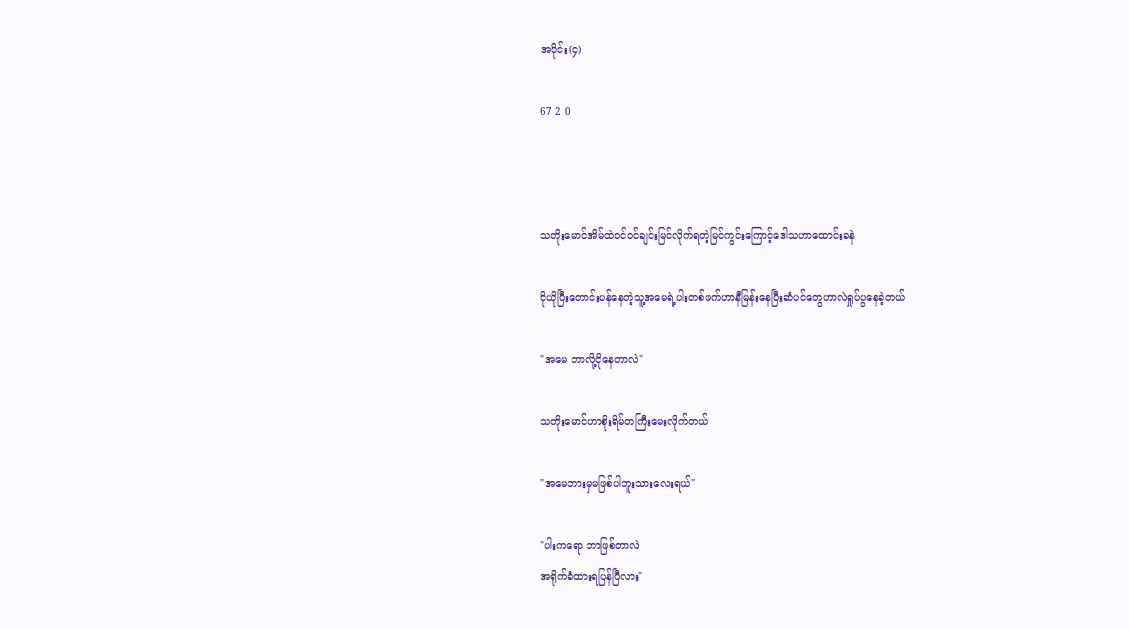အပိုင်း(၄)

67 2 0



သတိုးမောင်အိမ်ထဲဝင်ဝင်ချင်းမြင်လိုက်ရတဲ့မြင်ကွင်းကြောင့်ဒေါသဟာထောင်းခနဲ

ငိုယိုပြီးတောင်းပန်နေတဲ့သူ့အမေရဲ့ပါးတစ်ဖက်ဟာနီမြန်းနေပြီးဆံပင်တွေဟာလဲရှုပ်ပွနေခဲ့တယ်

"အမေ ဘာလို့ငိုနေတာလဲ"

သတိုးမောင်ဟာစိုးရိမ်တကြီးမေးလိုက်တယ်

"အမေဘားမှမဖြစ်ပါဘူးသားလေးရယ်"

"ပါးကရော ဘာဖြစ်တာလဲ
အရိုက်ခံထားရပြန်ပြီလား"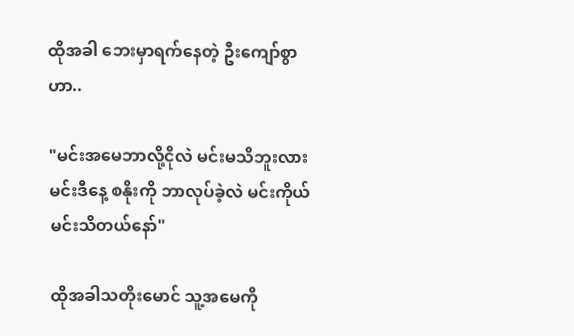ထိုအခါ ဘေးမှာရက်နေတဲ့ ဦးကျော်စွာဟာ..

"မင်းအမေဘာလို့ငိုလဲ မင်းမသိဘူးလား
မင်းဒီနေ့ စနိုးကို ဘာလုပ်ခဲ့လဲ မင်းကိုယ်မင်းသိတယ်နော်"

ထိုအခါသတိုးမောင် သူ့အမေကို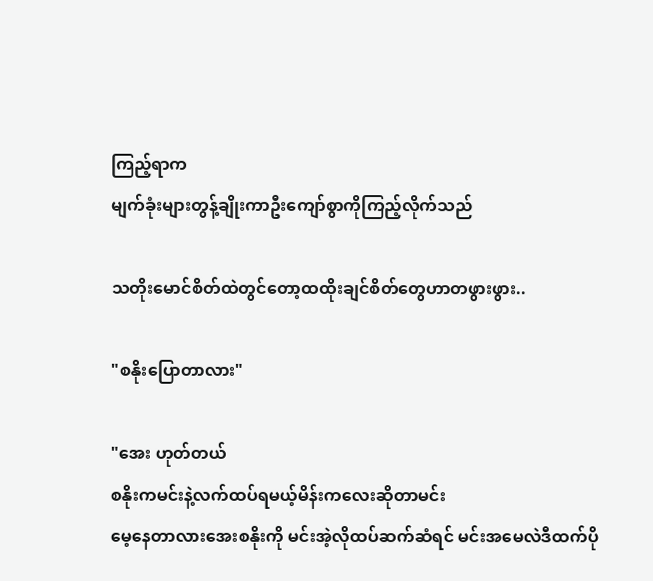ကြည့်ရာက
မျက်ခုံးများတွန့်ချိုးကာဦးကျော်စွာကိုကြည့်လိုက်သည်

သတိုးမောင်စိတ်ထဲတွင်တော့ထထိုးချင်စိတ်တွေဟာတဖွားဖွား..

"စနိုးပြောတာလား"

"အေး ဟုတ်တယ်
စနိုးကမင်းနဲ့လက်ထပ်ရမယ့်မိန်းကလေးဆိုတာမင်း
မေ့နေတာလားအေးစနိုးကို မင်းအဲ့လိုထပ်ဆက်ဆံရင် မင်းအမေလဲဒီထက်ပို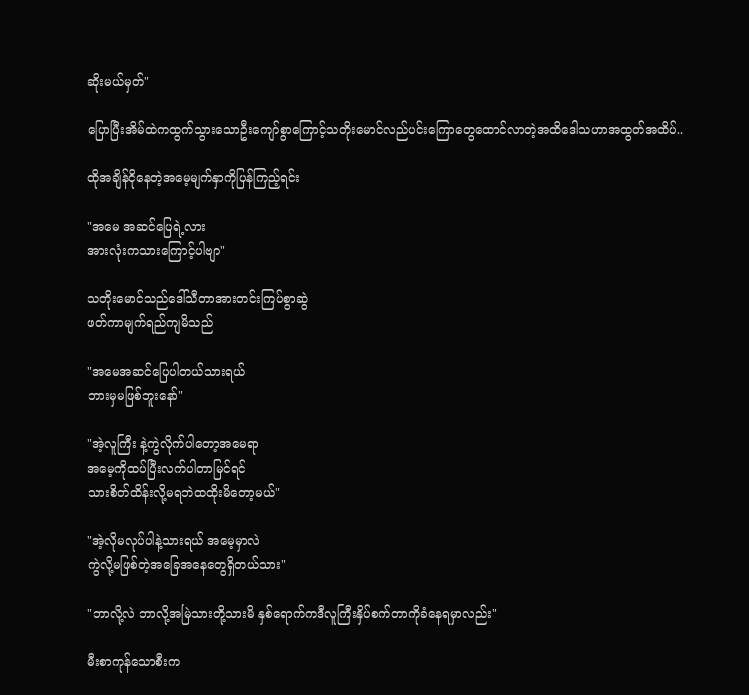ဆိုးမယ်မှတ်"

ပြောပြီးအိမ်ထဲကထွက်သွားသောဦးကျော်စွာကြောင့်သတိုးမောင်လည်ပင်းကြောတွေထောင်လာတဲ့အထိဒေါသဟာအထွတ်အထိပ်..

ထိုအချိန်ငိုနေတဲ့အမေ့မျက်နှာကိုပြန်ကြည့်ရင်း

"အမေ အဆင်ပြေရဲ့လား
အားလုံးကသားကြောင့်ပါဗျာ"

သတိုးမောင်သည်ဒေါ်သီတာအားတင်းကြပ်စွာဆွဲ
ဖတ်ကာမျက်ရည်ကျမိသည်

"အမေအဆင်ပြေပါတယ်သားရယ်
ဘားမှမဖြစ်ဘူးနော်"

"အဲ့လူကြီး နဲ့ကွဲလိုက်ပါတော့အမေရာ
အမေ့ကိုထပ်ပြီးလက်ပါတာမြင်ရင်
သားစိတ်ထိန်းလို့မရဘဲထထိုးမိတော့မယ်"

"အဲ့လိုမလုပ်ပါနဲ့သားရယ် အမေ့မှာလဲ
ကွဲလို့မဖြစ်တဲ့အခြေအနေတွေရှိတယ်သား"

"ဘာလို့လဲ ဘာလို့အမြဲသားတို့သားမိ နှစ်ရောက်ကဒီလူကြီးနှိပ်စက်တာကိုခံနေရမှာလည်း"

မီးစာကုန်သောစီးက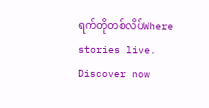ရက်တိုတစ်လိပ်Where stories live. Discover now